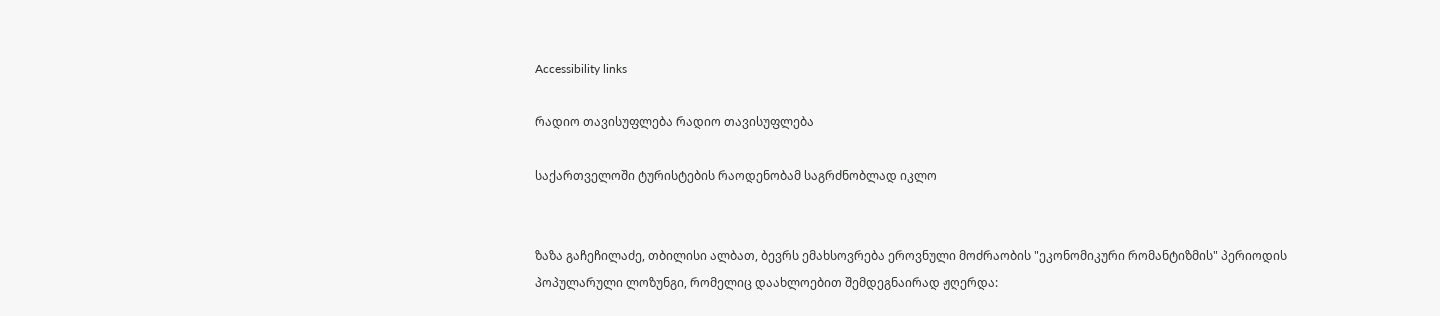Accessibility links

რადიო თავისუფლება რადიო თავისუფლება

საქართველოში ტურისტების რაოდენობამ საგრძნობლად იკლო


ზაზა გაჩეჩილაძე, თბილისი ალბათ, ბევრს ემახსოვრება ეროვნული მოძრაობის "ეკონომიკური რომანტიზმის" პერიოდის პოპულარული ლოზუნგი, რომელიც დაახლოებით შემდეგნაირად ჟღერდა: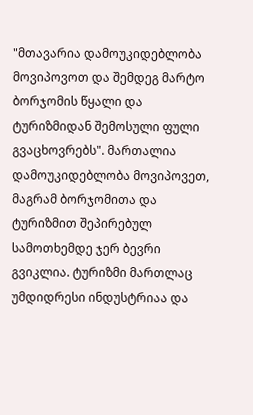"მთავარია დამოუკიდებლობა მოვიპოვოთ და შემდეგ მარტო ბორჯომის წყალი და ტურიზმიდან შემოსული ფული გვაცხოვრებს". მართალია დამოუკიდებლობა მოვიპოვეთ, მაგრამ ბორჯომითა და ტურიზმით შეპირებულ სამოთხემდე ჯერ ბევრი გვიკლია. ტურიზმი მართლაც უმდიდრესი ინდუსტრიაა და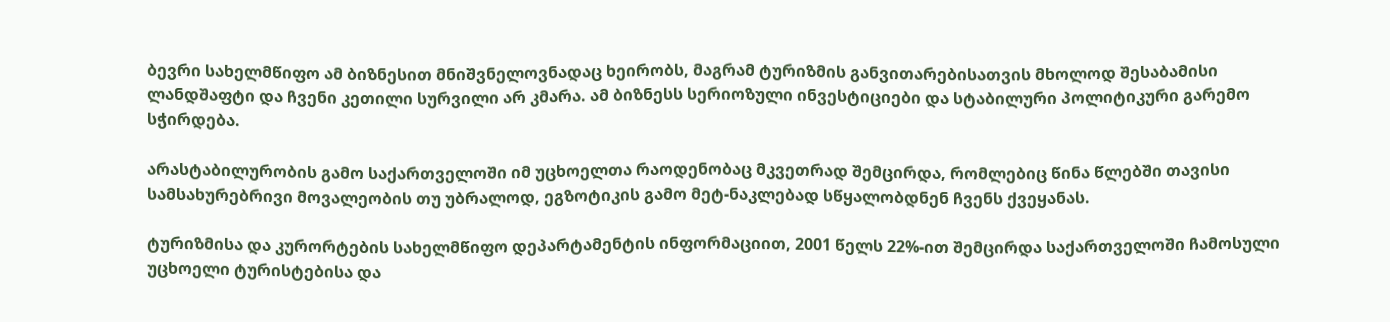ბევრი სახელმწიფო ამ ბიზნესით მნიშვნელოვნადაც ხეირობს, მაგრამ ტურიზმის განვითარებისათვის მხოლოდ შესაბამისი ლანდშაფტი და ჩვენი კეთილი სურვილი არ კმარა. ამ ბიზნესს სერიოზული ინვესტიციები და სტაბილური პოლიტიკური გარემო სჭირდება.

არასტაბილურობის გამო საქართველოში იმ უცხოელთა რაოდენობაც მკვეთრად შემცირდა, რომლებიც წინა წლებში თავისი სამსახურებრივი მოვალეობის თუ უბრალოდ, ეგზოტიკის გამო მეტ-ნაკლებად სწყალობდნენ ჩვენს ქვეყანას.

ტურიზმისა და კურორტების სახელმწიფო დეპარტამენტის ინფორმაციით, 2001 წელს 22%-ით შემცირდა საქართველოში ჩამოსული უცხოელი ტურისტებისა და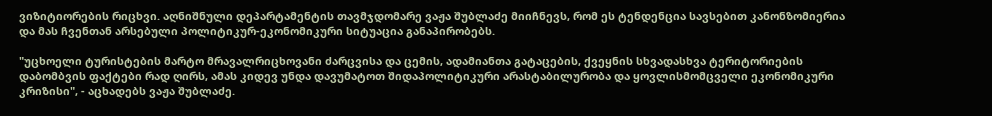ვიზიტიორების რიცხვი. აღნიშნული დეპარტამენტის თავმჯდომარე ვაჟა შუბლაძე მიიჩნევს, რომ ეს ტენდენცია სავსებით კანონზომიერია და მას ჩვენთან არსებული პოლიტიკურ-ეკონომიკური სიტუაცია განაპირობებს.

"უცხოელი ტურისტების მარტო მრავალრიცხოვანი ძარცვისა და ცემის, ადამიანთა გატაცების, ქვეყნის სხვადასხვა ტერიტორიების დაბომბვის ფაქტები რად ღირს, ამას კიდევ უნდა დავუმატოთ შიდაპოლიტიკური არასტაბილურობა და ყოვლისმომცველი ეკონომიკური კრიზისი", - აცხადებს ვაჟა შუბლაძე.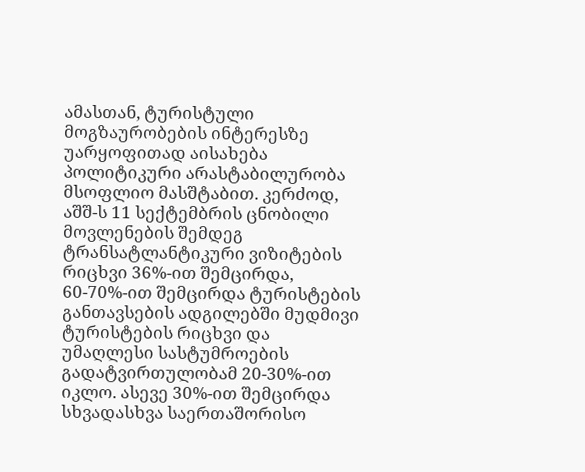ამასთან, ტურისტული მოგზაურობების ინტერესზე უარყოფითად აისახება პოლიტიკური არასტაბილურობა მსოფლიო მასშტაბით. კერძოდ, აშშ-ს 11 სექტემბრის ცნობილი მოვლენების შემდეგ ტრანსატლანტიკური ვიზიტების რიცხვი 36%-ით შემცირდა, 60-70%-ით შემცირდა ტურისტების განთავსების ადგილებში მუდმივი ტურისტების რიცხვი და უმაღლესი სასტუმროების გადატვირთულობამ 20-30%-ით იკლო. ასევე 30%-ით შემცირდა სხვადასხვა საერთაშორისო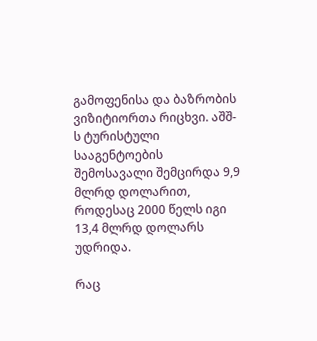გამოფენისა და ბაზრობის ვიზიტიორთა რიცხვი. აშშ-ს ტურისტული სააგენტოების შემოსავალი შემცირდა 9,9 მლრდ დოლარით, როდესაც 2000 წელს იგი 13,4 მლრდ დოლარს უდრიდა.

რაც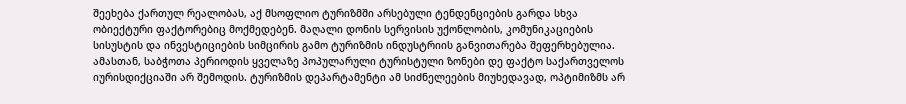შეეხება ქართულ რეალობას, აქ მსოფლიო ტურიზმში არსებული ტენდენციების გარდა სხვა ობიექტური ფაქტორებიც მოქმედებენ. მაღალი დონის სერვისის უქონლობის, კომუნიკაციების სისუსტის და ინვესტიციების სიმცირის გამო ტურიზმის ინდუსტრიის განვითარება შეფერხებულია. ამასთან, საბჭოთა პერიოდის ყველაზე პოპულარული ტურისტული ზონები დე ფაქტო საქართველოს იურისდიქციაში არ შემოდის. ტურიზმის დეპარტამენტი ამ სიძნელეების მიუხედავად, ოპტიმიზმს არ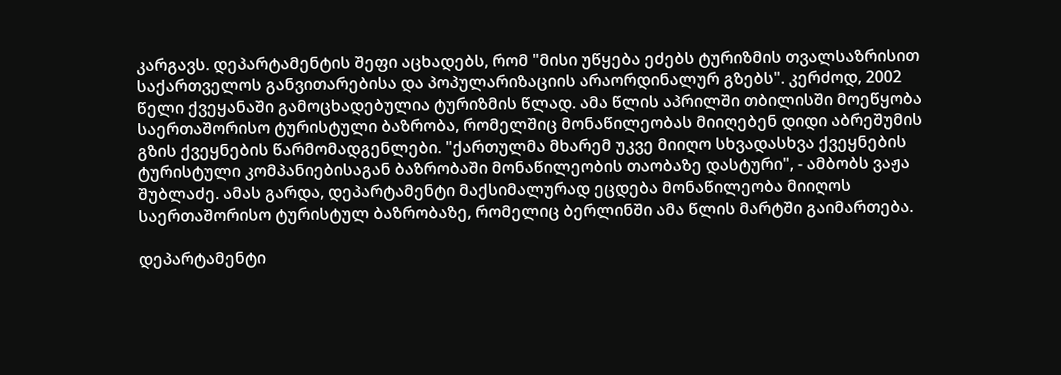კარგავს. დეპარტამენტის შეფი აცხადებს, რომ "მისი უწყება ეძებს ტურიზმის თვალსაზრისით საქართველოს განვითარებისა და პოპულარიზაციის არაორდინალურ გზებს". კერძოდ, 2002 წელი ქვეყანაში გამოცხადებულია ტურიზმის წლად. ამა წლის აპრილში თბილისში მოეწყობა საერთაშორისო ტურისტული ბაზრობა, რომელშიც მონაწილეობას მიიღებენ დიდი აბრეშუმის გზის ქვეყნების წარმომადგენლები. "ქართულმა მხარემ უკვე მიიღო სხვადასხვა ქვეყნების ტურისტული კომპანიებისაგან ბაზრობაში მონაწილეობის თაობაზე დასტური", - ამბობს ვაჟა შუბლაძე. ამას გარდა, დეპარტამენტი მაქსიმალურად ეცდება მონაწილეობა მიიღოს საერთაშორისო ტურისტულ ბაზრობაზე, რომელიც ბერლინში ამა წლის მარტში გაიმართება.

დეპარტამენტი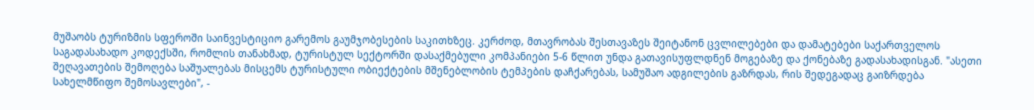მუშაობს ტურიზმის სფეროში საინვესტიციო გარემოს გაუმჯობესების საკითხზეც. კერძოდ, მთავრობას შესთავაზეს შეიტანონ ცვლილებები და დამატებები საქართველოს საგადასახადო კოდექსში, რომლის თანახმად, ტურისტულ სექტორში დასაქმებული კომპანიები 5-6 წლით უნდა გათავისუფლდნენ მოგებაზე და ქონებაზე გადასახადისგან. "ასეთი შეღავათების შემოღება საშუალებას მისცემს ტურისტული ობიექტების მშენებლობის ტემპების დაჩქარებას, სამუშაო ადგილების გაზრდას, რის შედეგადაც გაიზრდება სახელმწიფო შემოსავლები", -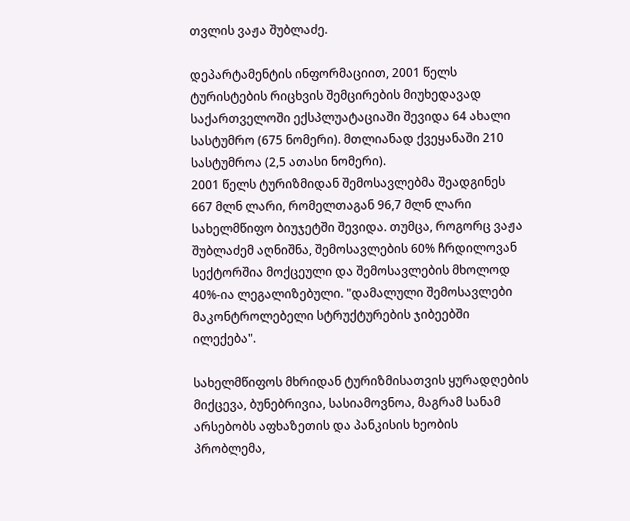თვლის ვაჟა შუბლაძე.

დეპარტამენტის ინფორმაციით, 2001 წელს ტურისტების რიცხვის შემცირების მიუხედავად საქართველოში ექსპლუატაციაში შევიდა 64 ახალი სასტუმრო (675 ნომერი). მთლიანად ქვეყანაში 210 სასტუმროა (2,5 ათასი ნომერი).
2001 წელს ტურიზმიდან შემოსავლებმა შეადგინეს 667 მლნ ლარი, რომელთაგან 96,7 მლნ ლარი სახელმწიფო ბიუჯეტში შევიდა. თუმცა, როგორც ვაჟა შუბლაძემ აღნიშნა, შემოსავლების 60% ჩრდილოვან სექტორშია მოქცეული და შემოსავლების მხოლოდ 40%-ია ლეგალიზებული. "დამალული შემოსავლები მაკონტროლებელი სტრუქტურების ჯიბეებში ილექება".

სახელმწიფოს მხრიდან ტურიზმისათვის ყურადღების მიქცევა, ბუნებრივია, სასიამოვნოა, მაგრამ სანამ არსებობს აფხაზეთის და პანკისის ხეობის პრობლემა,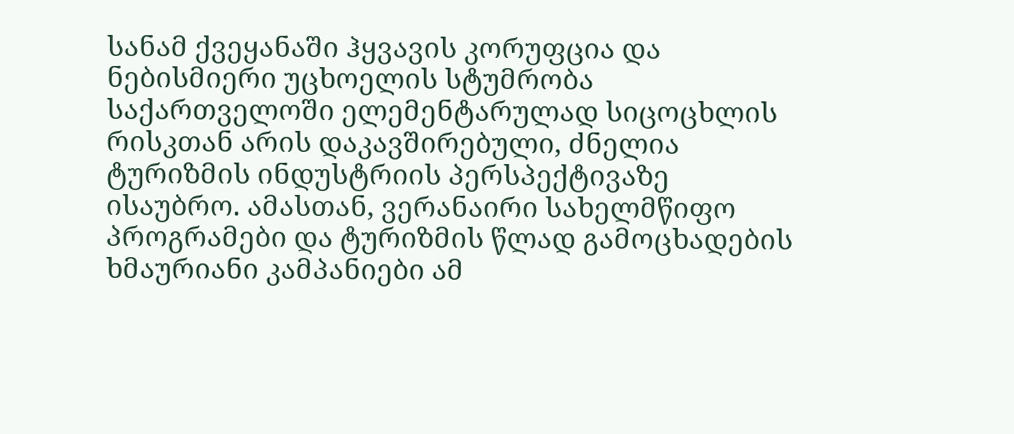სანამ ქვეყანაში ჰყვავის კორუფცია და ნებისმიერი უცხოელის სტუმრობა საქართველოში ელემენტარულად სიცოცხლის რისკთან არის დაკავშირებული, ძნელია ტურიზმის ინდუსტრიის პერსპექტივაზე ისაუბრო. ამასთან, ვერანაირი სახელმწიფო პროგრამები და ტურიზმის წლად გამოცხადების ხმაურიანი კამპანიები ამ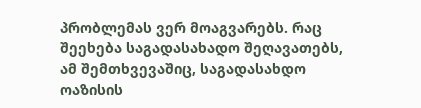პრობლემას ვერ მოაგვარებს. რაც შეეხება საგადასახადო შეღავათებს, ამ შემთხვევაშიც, საგადასახდო ოაზისის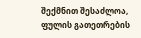შექმნით შესაძლოა, ფულის გათეთრების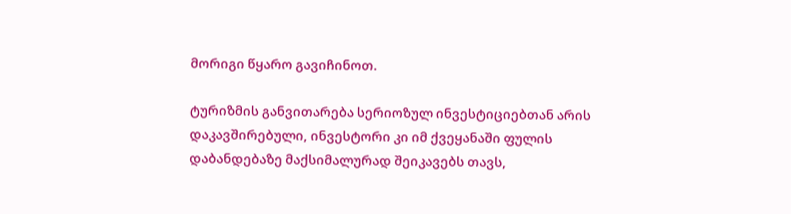მორიგი წყარო გავიჩინოთ.

ტურიზმის განვითარება სერიოზულ ინვესტიციებთან არის დაკავშირებული, ინვესტორი კი იმ ქვეყანაში ფულის დაბანდებაზე მაქსიმალურად შეიკავებს თავს,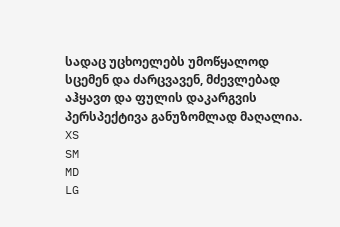სადაც უცხოელებს უმოწყალოდ სცემენ და ძარცვავენ, მძევლებად აჰყავთ და ფულის დაკარგვის პერსპექტივა განუზომლად მაღალია.
XS
SM
MD
LG